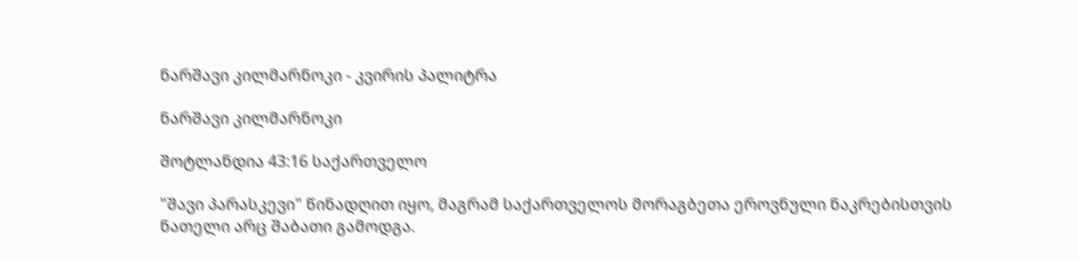ნარშავი კილმარნოკი - კვირის პალიტრა

ნარშავი კილმარნოკი

შოტლანდია 43:16 საქართველო

"შავი პარასკევი" წინადღით იყო, მაგრამ საქართველოს მორაგბეთა ეროვნული ნაკრებისთვის ნათელი არც შაბათი გამოდგა.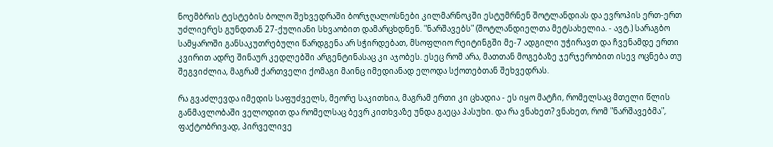ნოემბრის ტესტების ბოლო შეხვედრაში ბორჯღალოსნები კილმარნოკში ესტუმრნენ შოტლანდიას და ევროპის ერთ-ერთ უძლიერეს გუნდთან 27-ქულიანი სხვაობით დამარცხდნენ. "ნარშავებს" (შოტლანდიელთა მეტსახელია. - ავტ.) სარაგბო სამყაროში განსაკუთრებული წარდგენა არ სჭირდებათ, მსოფლიო რეიტინგში მე-7 ადგილი უჭირავთ და ჩვენამდე ერთი კვირით ადრე შინაურ კედლებში არგენტინასაც კი აჯობეს. ესეც რომ არა, მათთან მოგებაზე ჯერჯერობით ისევ ოცნება თუ შეგვიძლია, მაგრამ ქართველი ქომაგი მაინც იმედიანად ელოდა სქოთებთან შეხვედრას.

რა გვაძლევდა იმედის საფუძველს, მეორე საკითხია, მაგრამ ერთი კი ცხადია - ეს იყო მატჩი, რომელსაც მთელი წლის განმავლობაში ველოდით და რომელსაც ბევრ კითხვაზე უნდა გაეცა პასუხი. და რა ვნახეთ? ვნახეთ, რომ "ნარშავებმა", ფაქტობრივად, პირველივე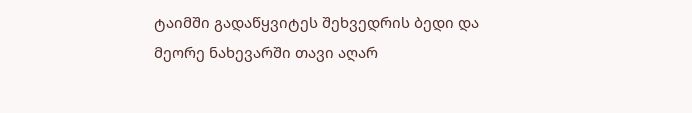ტაიმში გადაწყვიტეს შეხვედრის ბედი და მეორე ნახევარში თავი აღარ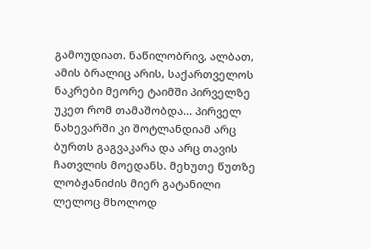გამოუდიათ. ნაწილობრივ, ალბათ, ამის ბრალიც არის, საქართველოს ნაკრები მეორე ტაიმში პირველზე უკეთ რომ თამაშობდა... პირველ ნახევარში კი შოტლანდიამ არც ბურთს გაგვაკარა და არც თავის ჩათვლის მოედანს. მეხუთე წუთზე ლობჟანიძის მიერ გატანილი ლელოც მხოლოდ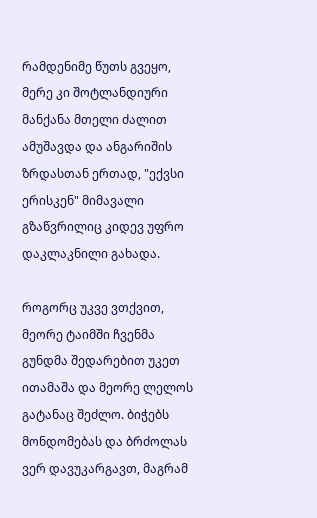რამდენიმე წუთს გვეყო, მერე კი შოტლანდიური მანქანა მთელი ძალით ამუშავდა და ანგარიშის ზრდასთან ერთად, "ექვსი ერისკენ" მიმავალი გზაწვრილიც კიდევ უფრო დაკლაკნილი გახადა.

როგორც უკვე ვთქვით, მეორე ტაიმში ჩვენმა გუნდმა შედარებით უკეთ ითამაშა და მეორე ლელოს გატანაც შეძლო. ბიჭებს მონდომებას და ბრძოლას ვერ დავუკარგავთ, მაგრამ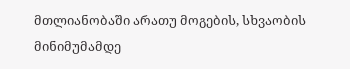მთლიანობაში არათუ მოგების, სხვაობის მინიმუმამდე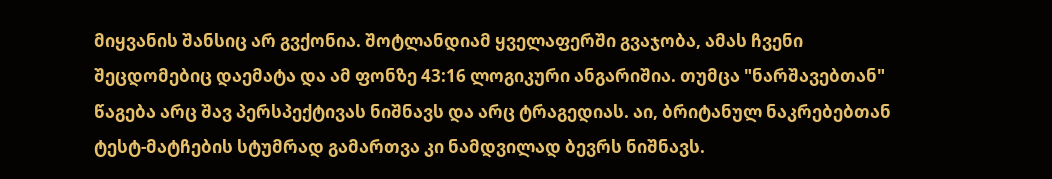მიყვანის შანსიც არ გვქონია. შოტლანდიამ ყველაფერში გვაჯობა, ამას ჩვენი შეცდომებიც დაემატა და ამ ფონზე 43:16 ლოგიკური ანგარიშია. თუმცა "ნარშავებთან" წაგება არც შავ პერსპექტივას ნიშნავს და არც ტრაგედიას. აი, ბრიტანულ ნაკრებებთან ტესტ-მატჩების სტუმრად გამართვა კი ნამდვილად ბევრს ნიშნავს.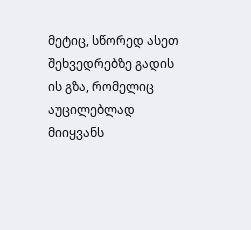მეტიც, სწორედ ასეთ შეხვედრებზე გადის ის გზა, რომელიც აუცილებლად მიიყვანს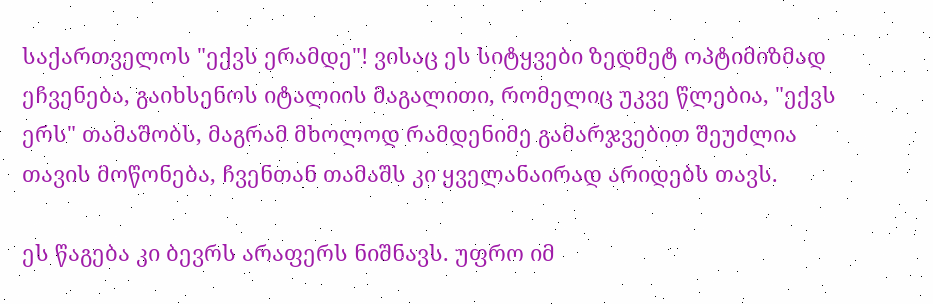საქართველოს "ექვს ერამდე"! ვისაც ეს სიტყვები ზედმეტ ოპტიმიზმად ეჩვენება, გაიხსენოს იტალიის მაგალითი, რომელიც უკვე წლებია, "ექვს ერს" თამაშობს, მაგრამ მხოლოდ რამდენიმე გამარჯვებით შეუძლია თავის მოწონება, ჩვენთან თამაშს კი ყველანაირად არიდებს თავს.

ეს წაგება კი ბევრს არაფერს ნიშნავს. უფრო იმ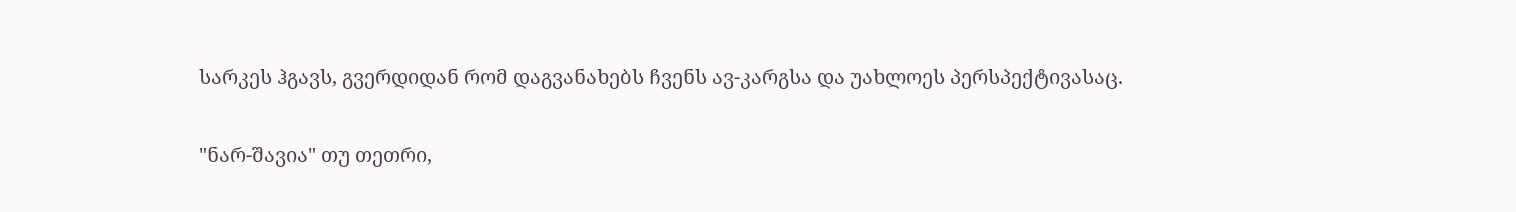სარკეს ჰგავს, გვერდიდან რომ დაგვანახებს ჩვენს ავ-კარგსა და უახლოეს პერსპექტივასაც.

"ნარ-შავია" თუ თეთრი,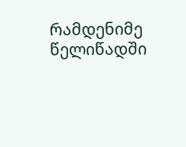რამდენიმე წელიწადში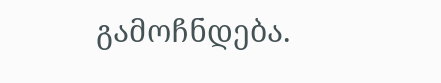გამოჩნდება.